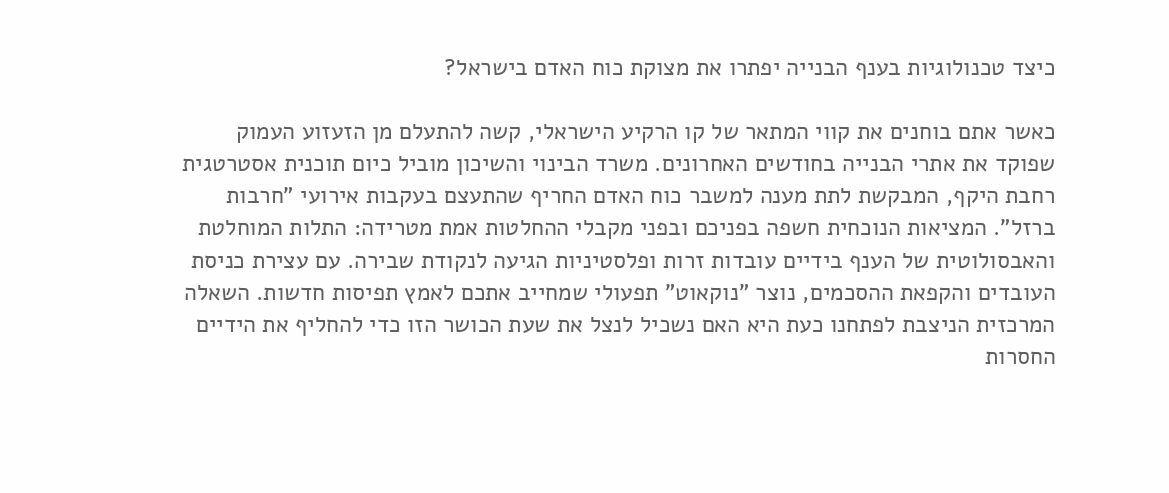כיצד טכנולוגיות בענף הבנייה יפתרו את מצוקת כוח האדם בישראל?

כאשר אתם בוחנים את קווי המתאר של קו הרקיע הישראלי, קשה להתעלם מן הזעזוע העמוק שפוקד את אתרי הבנייה בחודשים האחרונים. משרד הבינוי והשיכון מוביל כיום תוכנית אסטרטגית רחבת היקף, המבקשת לתת מענה למשבר כוח האדם החריף שהתעצם בעקבות אירועי "חרבות ברזל". המציאות הנוכחית חשפה בפניכם ובפני מקבלי ההחלטות אמת מטרידה: התלות המוחלטת והאבסולוטית של הענף בידיים עובדות זרות ופלסטיניות הגיעה לנקודת שבירה. עם עצירת כניסת העובדים והקפאת ההסכמים, נוצר "נוקאוט" תפעולי שמחייב אתכם לאמץ תפיסות חדשות. השאלה המרכזית הניצבת לפתחנו כעת היא האם נשכיל לנצל את שעת הכושר הזו כדי להחליף את הידיים החסרות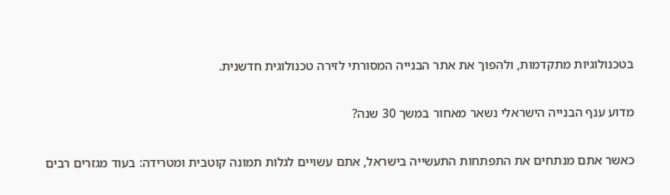בטכנולוגיות מתקדמות, ולהפוך את אתר הבנייה המסורתי לזירה טכנולוגית חדשנית.

מדוע ענף הבנייה הישראלי נשאר מאחור במשך 30 שנה?

כאשר אתם מנתחים את התפתחות התעשייה בישראל, אתם עשויים לגלות תמונה קוטבית ומטרידה: בעוד מגזרים רבים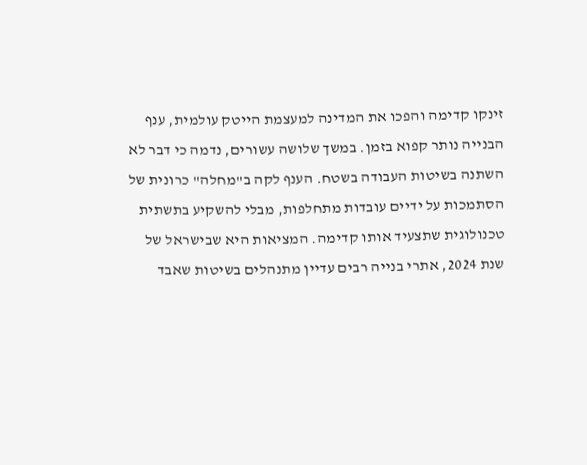זינקו קדימה והפכו את המדינה למעצמת הייטק עולמית, ענף הבנייה נותר קפוא בזמן. במשך שלושה עשורים, נדמה כי דבר לא השתנה בשיטות העבודה בשטח. הענף לקה ב"מחלה" כרונית של הסתמכות על ידיים עובדות מתחלפות, מבלי להשקיע בתשתית טכנולוגית שתצעיד אותו קדימה. המציאות היא שבישראל של שנת 2024, אתרי בנייה רבים עדיין מתנהלים בשיטות שאבד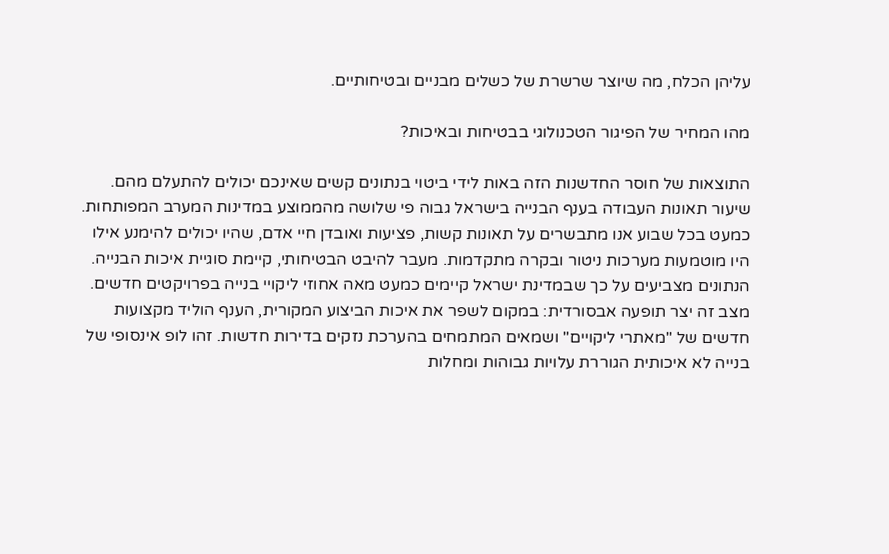עליהן הכלח, מה שיוצר שרשרת של כשלים מבניים ובטיחותיים.

מהו המחיר של הפיגור הטכנולוגי בבטיחות ובאיכות?

התוצאות של חוסר החדשנות הזה באות לידי ביטוי בנתונים קשים שאינכם יכולים להתעלם מהם. שיעור תאונות העבודה בענף הבנייה בישראל גבוה פי שלושה מהממוצע במדינות המערב המפותחות. כמעט בכל שבוע אנו מתבשרים על תאונות קשות, פציעות ואובדן חיי אדם, שהיו יכולים להימנע אילו היו מוטמעות מערכות ניטור ובקרה מתקדמות. מעבר להיבט הבטיחותי, קיימת סוגיית איכות הבנייה. הנתונים מצביעים על כך שבמדינת ישראל קיימים כמעט מאה אחוזי ליקויי בנייה בפרויקטים חדשים. מצב זה יצר תופעה אבסורדית: במקום לשפר את איכות הביצוע המקורית, הענף הוליד מקצועות חדשים של "מאתרי ליקויים" ושמאים המתמחים בהערכת נזקים בדירות חדשות. זהו לופ אינסופי של בנייה לא איכותית הגוררת עלויות גבוהות ומחלות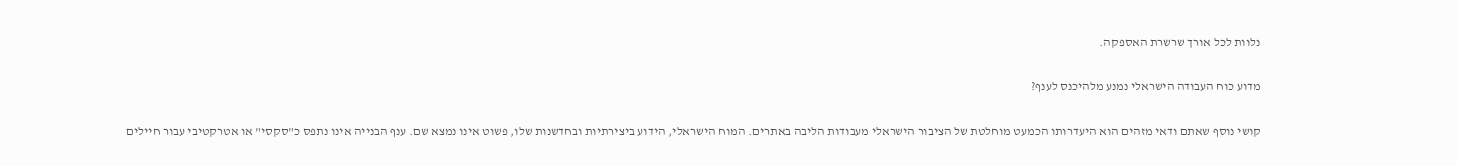נלוות לכל אורך שרשרת האספקה.

מדוע כוח העבודה הישראלי נמנע מלהיכנס לענף?

קושי נוסף שאתם ודאי מזהים הוא היעדרותו הכמעט מוחלטת של הציבור הישראלי מעבודות הליבה באתרים. המוח הישראלי, הידוע ביצירתיות ובחדשנות שלו, פשוט אינו נמצא שם. ענף הבנייה אינו נתפס כ"סקסי" או אטרקטיבי עבור חיילים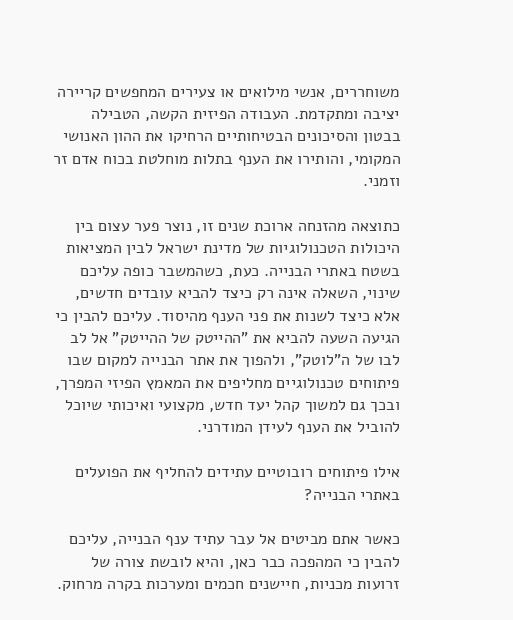משוחררים, אנשי מילואים או צעירים המחפשים קריירה יציבה ומתקדמת. העבודה הפיזית הקשה, הטבילה בבטון והסיכונים הבטיחותיים הרחיקו את ההון האנושי המקומי, והותירו את הענף בתלות מוחלטת בכוח אדם זר וזמני.

כתוצאה מהזנחה ארוכת שנים זו, נוצר פער עצום בין היכולות הטכנולוגיות של מדינת ישראל לבין המציאות בשטח באתרי הבנייה. כעת, כשהמשבר כופה עליכם שינוי, השאלה אינה רק כיצד להביא עובדים חדשים, אלא כיצד לשנות את פני הענף מהיסוד. עליכם להבין כי הגיעה השעה להביא את "ההייטק של ההייטק" אל לב לבו של ה"לוטק", ולהפוך את אתר הבנייה למקום שבו פיתוחים טכנולוגיים מחליפים את המאמץ הפיזי המפרך, ובכך גם למשוך קהל יעד חדש, מקצועי ואיכותי שיוכל להוביל את הענף לעידן המודרני.

אילו פיתוחים רובוטיים עתידים להחליף את הפועלים באתרי הבנייה?

כאשר אתם מביטים אל עבר עתיד ענף הבנייה, עליכם להבין כי המהפכה כבר כאן, והיא לובשת צורה של זרועות מכניות, חיישנים חכמים ומערכות בקרה מרחוק.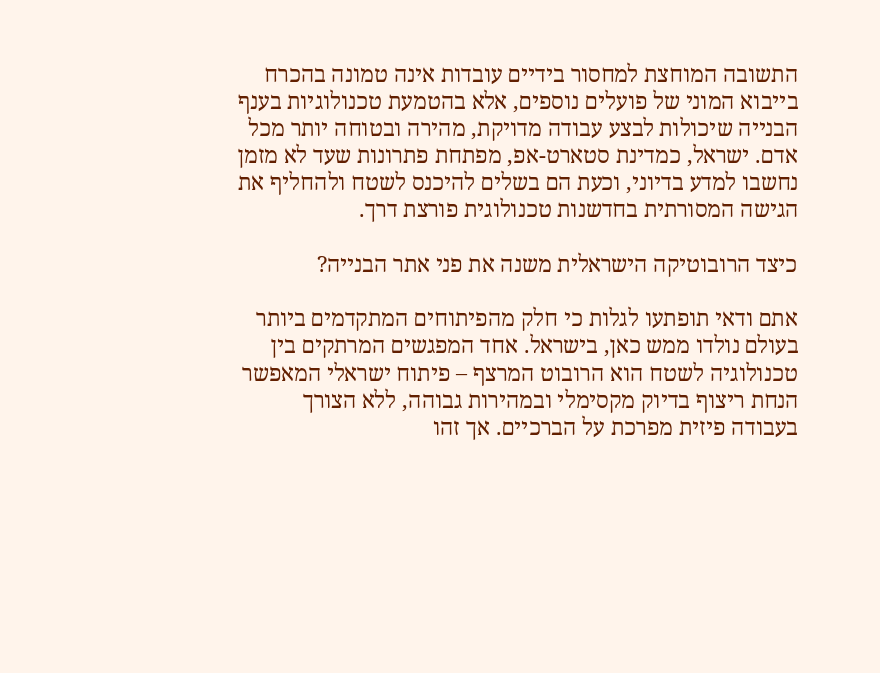התשובה המוחצת למחסור בידיים עובדות אינה טמונה בהכרח בייבוא המוני של פועלים נוספים, אלא בהטמעת טכנולוגיות בענף הבנייה שיכולות לבצע עבודה מדויקת, מהירה ובטוחה יותר מכל אדם. ישראל, כמדינת סטארט-אפ, מפתחת פתרונות שעד לא מזמן נחשבו למדע בדיוני, וכעת הם בשלים להיכנס לשטח ולהחליף את הגישה המסורתית בחדשנות טכנולוגית פורצת דרך.

כיצד הרובוטיקה הישראלית משנה את פני אתר הבנייה?

אתם ודאי תופתעו לגלות כי חלק מהפיתוחים המתקדמים ביותר בעולם נולדו ממש כאן, בישראל. אחד המפגשים המרתקים בין טכנולוגיה לשטח הוא הרובוט המרצף – פיתוח ישראלי המאפשר הנחת ריצוף בדיוק מקסימלי ובמהירות גבוהה, ללא הצורך בעבודה פיזית מפרכת על הברכיים. אך זהו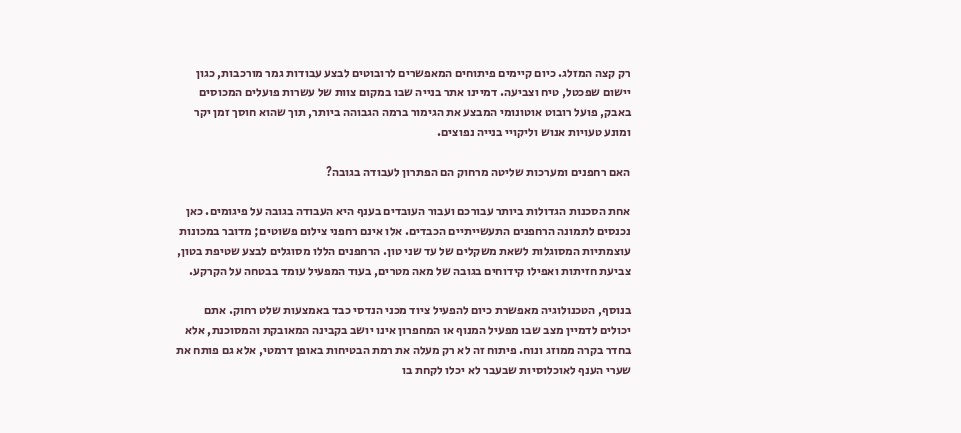רק קצה המזלג. כיום קיימים פיתוחים המאפשרים לרובוטים לבצע עבודות גמר מורכבות, כגון יישום שפכטל, טיח וצביעה. דמיינו אתר בנייה שבו במקום צוות של עשרות פועלים המכוסים באבק, פועל רובוט אוטונומי המבצע את הגימור ברמה הגבוהה ביותר, תוך שהוא חוסך זמן יקר ומונע טעויות אנוש וליקויי בנייה נפוצים.

האם רחפנים ומערכות שליטה מרחוק הם הפתרון לעבודה בגובה?

אחת הסכנות הגדולות ביותר עבורכם ועבור העובדים בענף היא העבודה בגובה על פיגומים. כאן נכנסים לתמונה הרחפנים התעשייתיים הכבדים. אלו אינם רחפני צילום פשוטים; מדובר במכונות עוצמתיות המסוגלות לשאת משקלים של עד שני טון. הרחפנים הללו מסוגלים לבצע שטיפת בטון, צביעת חזיתות ואפילו קידוחים בגובה של מאה מטרים, בעוד המפעיל עומד בבטחה על הקרקע.

בנוסף, הטכנולוגיה מאפשרת כיום להפעיל ציוד מכני הנדסי כבד באמצעות שלט רחוק. אתם יכולים לדמיין מצב שבו מפעיל המנוף או המחפרון אינו יושב בקבינה המאובקת והמסוכנת, אלא בחדר בקרה ממוזג ונוח. פיתוח זה לא רק מעלה את רמת הבטיחות באופן דרמטי, אלא גם פותח את שערי הענף לאוכלוסיות שבעבר לא יכלו לקחת בו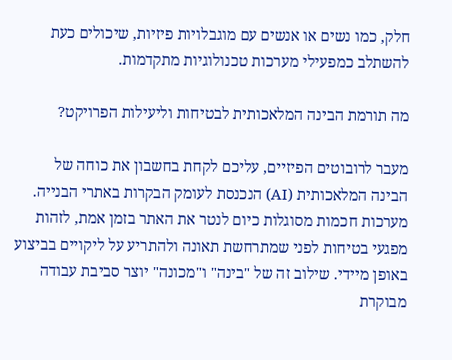חלק, כמו נשים או אנשים עם מוגבלויות פיזיות, שיכולים כעת להשתלב כמפעילי מערכות טכנולוגיות מתקדמות.

מה תורמת הבינה המלאכותית לבטיחות וליעילות הפרויקט?

מעבר לרובוטים הפיזיים, עליכם לקחת בחשבון את כוחה של הבינה המלאכותית (AI) הנכנסת לעומק הבקרות באתרי הבנייה. מערכות חכמות מסוגלות כיום לנטר את האתר בזמן אמת, לזהות מפגעי בטיחות לפני שמתרחשת תאונה ולהתריע על ליקויים בביצוע באופן מיידי. שילוב זה של "בינה" ו"מכונה" יוצר סביבת עבודה מבוקרת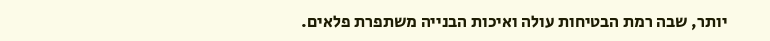יותר, שבה רמת הבטיחות עולה ואיכות הבנייה משתפרת פלאים.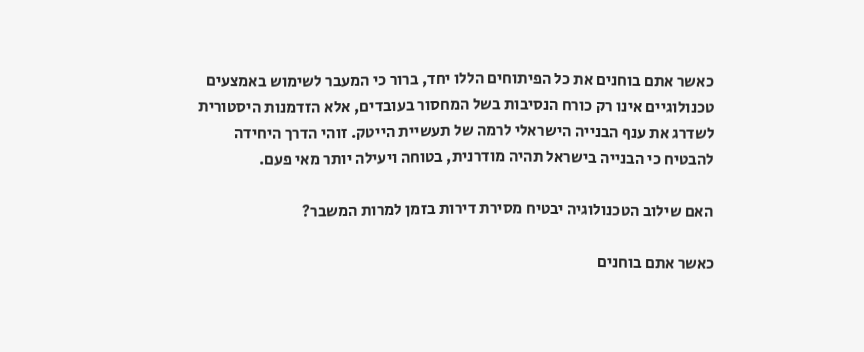כאשר אתם בוחנים את כל הפיתוחים הללו יחד, ברור כי המעבר לשימוש באמצעים טכנולוגיים אינו רק כורח הנסיבות בשל המחסור בעובדים, אלא הזדמנות היסטורית לשדרג את ענף הבנייה הישראלי לרמה של תעשיית הייטק. זוהי הדרך היחידה להבטיח כי הבנייה בישראל תהיה מודרנית, בטוחה ויעילה יותר מאי פעם.

האם שילוב הטכנולוגיה יבטיח מסירת דירות בזמן למרות המשבר?

כאשר אתם בוחנים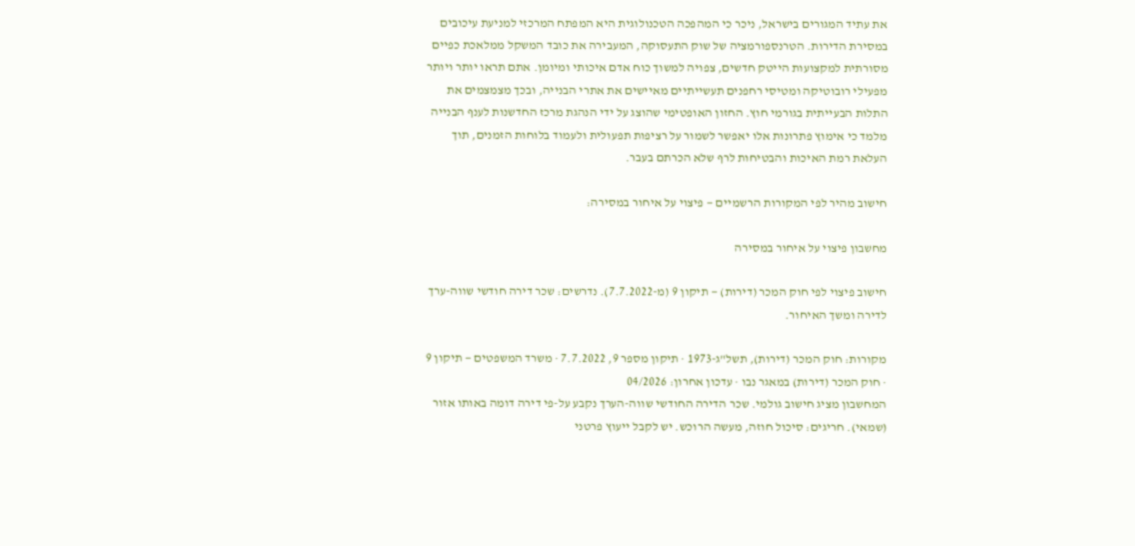את עתיד המגורים בישראל, ניכר כי המהפכה הטכנולוגית היא המפתח המרכזי למניעת עיכובים במסירת הדירות. הטרנספורמציה של שוק התעסוקה, המעבירה את כובד המשקל ממלאכת כפיים מסורתית למקצועות הייטק חדשים, צפויה למשוך כוח אדם איכותי ומיומן. אתם תראו יותר ויותר מפעילי רובוטיקה ומטיסי רחפנים תעשייתיים מאיישים את אתרי הבנייה, ובכך מצמצמים את התלות הבעייתית בגורמי חוץ. החזון האופטימי שהוצג על ידי הנהגת מרכז החדשנות לענף הבנייה מלמד כי אימוץ פתרונות אלו יאפשר לשמור על רציפות תפעולית ולעמוד בלוחות הזמנים, תוך העלאת רמת האיכות והבטיחות לרף שלא הכרתם בעבר.

חישוב מהיר לפי המקורות הרשמיים — פיצוי על איחור במסירה:

מחשבון פיצוי על איחור במסירה

חישוב פיצוי לפי חוק המכר (דירות) — תיקון 9 (מ-7.7.2022). נדרשים: שכר דירה חודשי שווה-ערך לדירה ומשך האיחור.

מקורות: חוק המכר (דירות), תשל"ג-1973 · תיקון מספר 9, 7.7.2022 · משרד המשפטים — תיקון 9 · חוק המכר (דירות) במאגר נבו · עדכון אחרון: 04/2026
המחשבון מציג חישוב גולמי. שכר הדירה החודשי שווה-הערך נקבע על-פי דירה דומה באותו אזור (שמאי). חריגים: סיכול חוזה, מעשה הרוכש. יש לקבל ייעוץ פרטני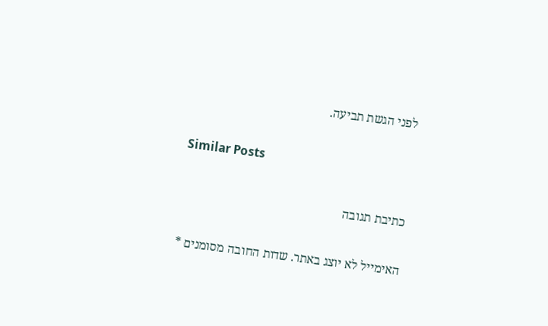לפני הגשת תביעה.

Similar Posts

כתיבת תגובה

האימייל לא יוצג באתר. שדות החובה מסומנים *